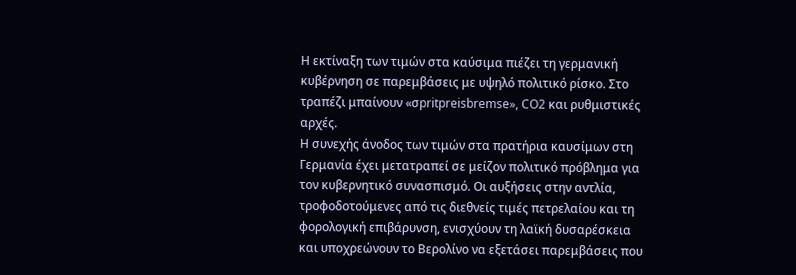Η εκτίναξη των τιμών στα καύσιμα πιέζει τη γερμανική κυβέρνηση σε παρεμβάσεις με υψηλό πολιτικό ρίσκο. Στο τραπέζι μπαίνουν «σpritpreisbremse», CO2 και ρυθμιστικές αρχές.
Η συνεχής άνοδος των τιμών στα πρατήρια καυσίμων στη Γερμανία έχει μετατραπεί σε μείζον πολιτικό πρόβλημα για τον κυβερνητικό συνασπισμό. Οι αυξήσεις στην αντλία, τροφοδοτούμενες από τις διεθνείς τιμές πετρελαίου και τη φορολογική επιβάρυνση, ενισχύουν τη λαϊκή δυσαρέσκεια και υποχρεώνουν το Βερολίνο να εξετάσει παρεμβάσεις που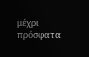μέχρι πρόσφατα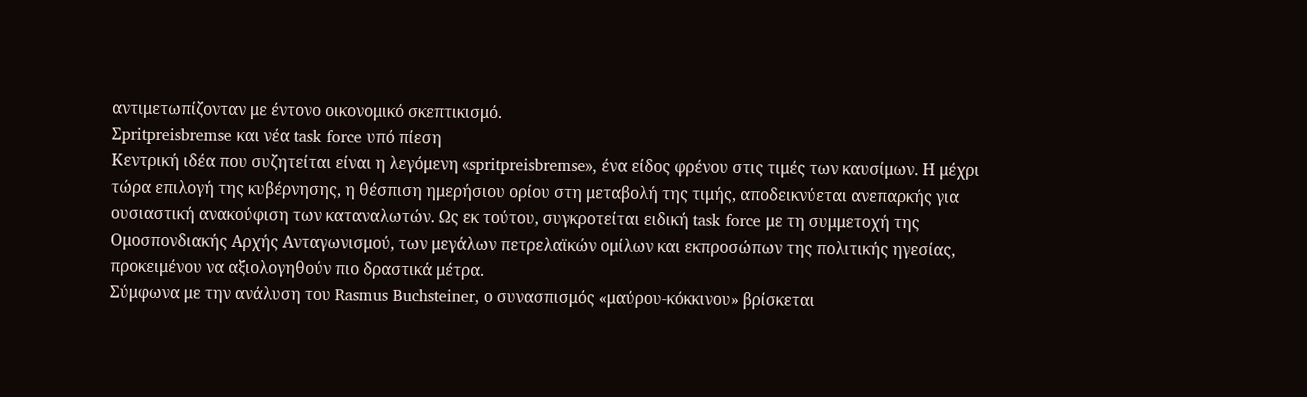αντιμετωπίζονταν με έντονο οικονομικό σκεπτικισμό.
Σpritpreisbremse και νέα task force υπό πίεση
Κεντρική ιδέα που συζητείται είναι η λεγόμενη «spritpreisbremse», ένα είδος φρένου στις τιμές των καυσίμων. Η μέχρι τώρα επιλογή της κυβέρνησης, η θέσπιση ημερήσιου ορίου στη μεταβολή της τιμής, αποδεικνύεται ανεπαρκής για ουσιαστική ανακούφιση των καταναλωτών. Ως εκ τούτου, συγκροτείται ειδική task force με τη συμμετοχή της Ομοσπονδιακής Αρχής Ανταγωνισμού, των μεγάλων πετρελαϊκών ομίλων και εκπροσώπων της πολιτικής ηγεσίας, προκειμένου να αξιολογηθούν πιο δραστικά μέτρα.
Σύμφωνα με την ανάλυση του Rasmus Buchsteiner, ο συνασπισμός «μαύρου-κόκκινου» βρίσκεται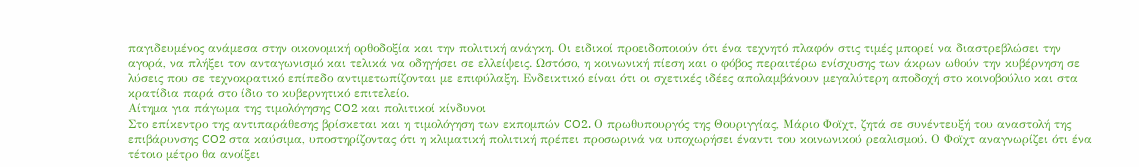παγιδευμένος ανάμεσα στην οικονομική ορθοδοξία και την πολιτική ανάγκη. Οι ειδικοί προειδοποιούν ότι ένα τεχνητό πλαφόν στις τιμές μπορεί να διαστρεβλώσει την αγορά, να πλήξει τον ανταγωνισμό και τελικά να οδηγήσει σε ελλείψεις. Ωστόσο, η κοινωνική πίεση και ο φόβος περαιτέρω ενίσχυσης των άκρων ωθούν την κυβέρνηση σε λύσεις που σε τεχνοκρατικό επίπεδο αντιμετωπίζονται με επιφύλαξη. Ενδεικτικό είναι ότι οι σχετικές ιδέες απολαμβάνουν μεγαλύτερη αποδοχή στο κοινοβούλιο και στα κρατίδια παρά στο ίδιο το κυβερνητικό επιτελείο.
Αίτημα για πάγωμα της τιμολόγησης CO2 και πολιτικοί κίνδυνοι
Στο επίκεντρο της αντιπαράθεσης βρίσκεται και η τιμολόγηση των εκπομπών CO2. Ο πρωθυπουργός της Θουριγγίας, Μάριο Φοϊχτ, ζητά σε συνέντευξή του αναστολή της επιβάρυνσης CO2 στα καύσιμα, υποστηρίζοντας ότι η κλιματική πολιτική πρέπει προσωρινά να υποχωρήσει έναντι του κοινωνικού ρεαλισμού. Ο Φοϊχτ αναγνωρίζει ότι ένα τέτοιο μέτρο θα ανοίξει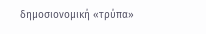δημοσιονομική «τρύπα»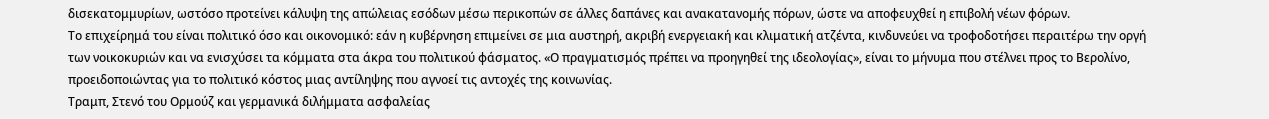δισεκατομμυρίων, ωστόσο προτείνει κάλυψη της απώλειας εσόδων μέσω περικοπών σε άλλες δαπάνες και ανακατανομής πόρων, ώστε να αποφευχθεί η επιβολή νέων φόρων.
Το επιχείρημά του είναι πολιτικό όσο και οικονομικό: εάν η κυβέρνηση επιμείνει σε μια αυστηρή, ακριβή ενεργειακή και κλιματική ατζέντα, κινδυνεύει να τροφοδοτήσει περαιτέρω την οργή των νοικοκυριών και να ενισχύσει τα κόμματα στα άκρα του πολιτικού φάσματος. «Ο πραγματισμός πρέπει να προηγηθεί της ιδεολογίας», είναι το μήνυμα που στέλνει προς το Βερολίνο, προειδοποιώντας για το πολιτικό κόστος μιας αντίληψης που αγνοεί τις αντοχές της κοινωνίας.
Τραμπ, Στενό του Ορμούζ και γερμανικά διλήμματα ασφαλείας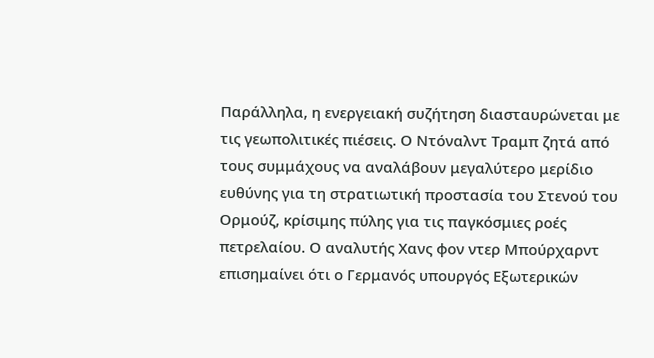Παράλληλα, η ενεργειακή συζήτηση διασταυρώνεται με τις γεωπολιτικές πιέσεις. Ο Ντόναλντ Τραμπ ζητά από τους συμμάχους να αναλάβουν μεγαλύτερο μερίδιο ευθύνης για τη στρατιωτική προστασία του Στενού του Ορμούζ, κρίσιμης πύλης για τις παγκόσμιες ροές πετρελαίου. Ο αναλυτής Χανς φον ντερ Μπούρχαρντ επισημαίνει ότι ο Γερμανός υπουργός Εξωτερικών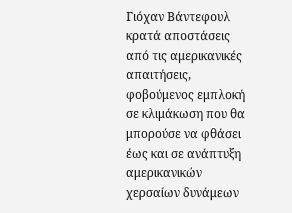Γιόχαν Βάντεφουλ κρατά αποστάσεις από τις αμερικανικές απαιτήσεις, φοβούμενος εμπλοκή σε κλιμάκωση που θα μπορούσε να φθάσει έως και σε ανάπτυξη αμερικανικών χερσαίων δυνάμεων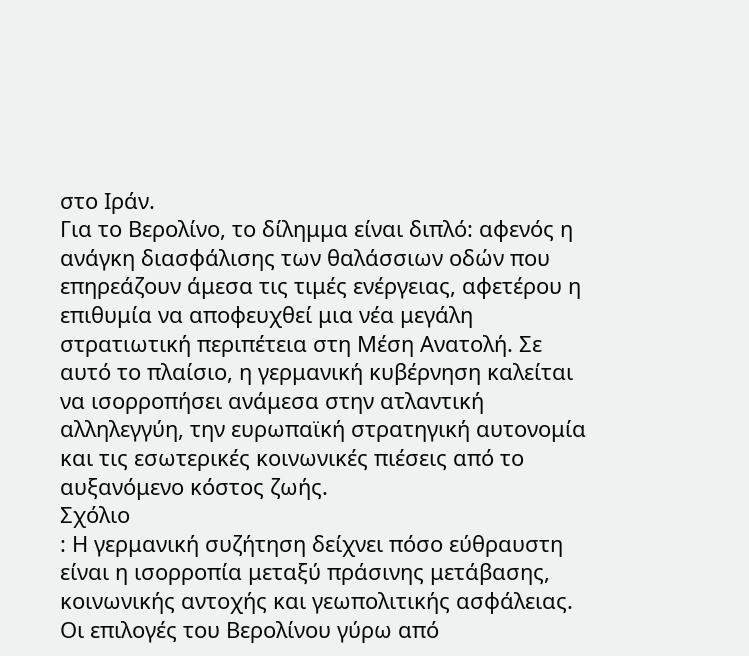στο Ιράν.
Για το Βερολίνο, το δίλημμα είναι διπλό: αφενός η ανάγκη διασφάλισης των θαλάσσιων οδών που επηρεάζουν άμεσα τις τιμές ενέργειας, αφετέρου η επιθυμία να αποφευχθεί μια νέα μεγάλη στρατιωτική περιπέτεια στη Μέση Ανατολή. Σε αυτό το πλαίσιο, η γερμανική κυβέρνηση καλείται να ισορροπήσει ανάμεσα στην ατλαντική αλληλεγγύη, την ευρωπαϊκή στρατηγική αυτονομία και τις εσωτερικές κοινωνικές πιέσεις από το αυξανόμενο κόστος ζωής.
Σχόλιο
: Η γερμανική συζήτηση δείχνει πόσο εύθραυστη είναι η ισορροπία μεταξύ πράσινης μετάβασης, κοινωνικής αντοχής και γεωπολιτικής ασφάλειας. Οι επιλογές του Βερολίνου γύρω από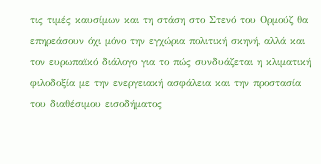τις τιμές καυσίμων και τη στάση στο Στενό του Ορμούζ θα επηρεάσουν όχι μόνο την εγχώρια πολιτική σκηνή, αλλά και τον ευρωπαϊκό διάλογο για το πώς συνδυάζεται η κλιματική φιλοδοξία με την ενεργειακή ασφάλεια και την προστασία του διαθέσιμου εισοδήματος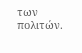των πολιτών.